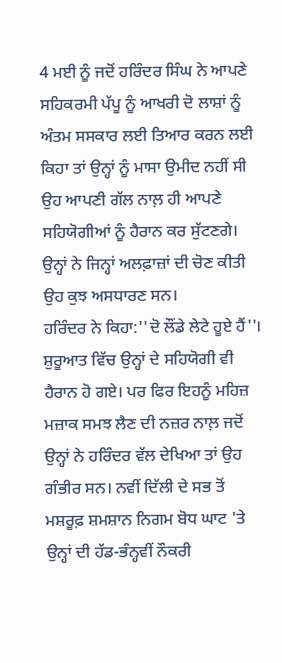4 ਮਈ ਨੂੰ ਜਦੋਂ ਹਰਿੰਦਰ ਸਿੰਘ ਨੇ ਆਪਣੇ ਸਹਿਕਰਮੀ ਪੱਪੂ ਨੂੰ ਆਖਰੀ ਦੋ ਲਾਸ਼ਾਂ ਨੂੰ ਅੰਤਮ ਸਸਕਾਰ ਲਈ ਤਿਆਰ ਕਰਨ ਲਈ ਕਿਹਾ ਤਾਂ ਉਨ੍ਹਾਂ ਨੂੰ ਮਾਸਾ ਉਮੀਦ ਨਹੀਂ ਸੀ ਉਹ ਆਪਣੀ ਗੱਲ ਨਾਲ਼ ਹੀ ਆਪਣੇ ਸਹਿਯੋਗੀਆਂ ਨੂੰ ਹੈਰਾਨ ਕਰ ਸੁੱਟਣਗੇ। ਉਨ੍ਹਾਂ ਨੇ ਜਿਨ੍ਹਾਂ ਅਲਫ਼ਾਜ਼ਾਂ ਦੀ ਚੋਣ ਕੀਤੀ ਉਹ ਕੁਝ ਅਸਧਾਰਣ ਸਨ।
ਹਰਿੰਦਰ ਨੇ ਕਿਹਾ:''ਦੋ ਲੌਂਡੇ ਲੇਟੇ ਹੂਏ ਹੈਂ''। ਸ਼ੁਰੂਆਤ ਵਿੱਚ ਉਨ੍ਹਾਂ ਦੇ ਸਹਿਯੋਗੀ ਵੀ ਹੈਰਾਨ ਹੋ ਗਏ। ਪਰ ਫਿਰ ਇਹਨੂੰ ਮਹਿਜ਼ ਮਜ਼ਾਕ ਸਮਝ ਲੈਣ ਦੀ ਨਜ਼ਰ ਨਾਲ਼ ਜਦੋਂ ਉਨ੍ਹਾਂ ਨੇ ਹਰਿੰਦਰ ਵੱਲ ਦੇਖਿਆ ਤਾਂ ਉਹ ਗੰਭੀਰ ਸਨ। ਨਵੀਂ ਦਿੱਲੀ ਦੇ ਸਭ ਤੋਂ ਮਸ਼ਰੂਫ਼ ਸ਼ਮਸ਼ਾਨ ਨਿਗਮ ਬੋਧ ਘਾਟ 'ਤੇ ਉਨ੍ਹਾਂ ਦੀ ਹੱਡ-ਭੰਨ੍ਹਵੀਂ ਨੌਕਰੀ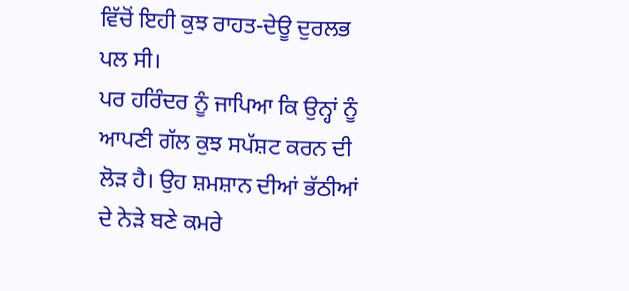ਵਿੱਚੋਂ ਇਹੀ ਕੁਝ ਰਾਹਤ-ਦੇਊ ਦੁਰਲਭ ਪਲ ਸੀ।
ਪਰ ਹਰਿੰਦਰ ਨੂੰ ਜਾਪਿਆ ਕਿ ਉਨ੍ਹਾਂ ਨੂੰ ਆਪਣੀ ਗੱਲ ਕੁਝ ਸਪੱਸ਼ਟ ਕਰਨ ਦੀ ਲੋੜ ਹੈ। ਉਹ ਸ਼ਮਸ਼ਾਨ ਦੀਆਂ ਭੱਠੀਆਂ ਦੇ ਨੇੜੇ ਬਣੇ ਕਮਰੇ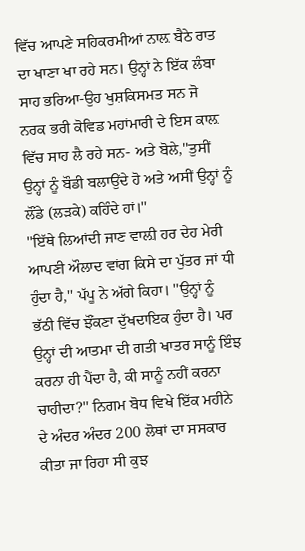ਵਿੱਚ ਆਪਣੇ ਸਹਿਕਰਮੀਆਂ ਨਾਲ਼ ਬੈਠੇ ਰਾਤ ਦਾ ਖਾਣਾ ਖਾ ਰਹੇ ਸਨ। ਉਨ੍ਹਾਂ ਨੇ ਇੱਕ ਲੰਬਾ ਸਾਹ ਭਰਿਆ-ਉਹ ਖੁਸ਼ਕਿਸਮਤ ਸਨ ਜੋ ਨਰਕ ਭਰੀ ਕੋਵਿਡ ਮਹਾਂਮਾਰੀ ਦੇ ਇਸ ਕਾਲ਼ ਵਿੱਚ ਸਾਹ ਲੈ ਰਹੇ ਸਨ- ਅਤੇ ਬੋਲੇ,''ਤੁਸੀਂ ਉਨ੍ਹਾਂ ਨੂੰ ਬੌਡੀ ਬਲਾਉਂਦੇ ਹੋ ਅਤੇ ਅਸੀਂ ਉਨ੍ਹਾਂ ਨੂੰ ਲੌਂਡੇ (ਲੜਕੇ) ਕਹਿੰਦੇ ਹਾਂ।''
''ਇੱਥੇ ਲਿਆਂਦੀ ਜਾਣ ਵਾਲ਼ੀ ਹਰ ਦੇਹ ਮੇਰੀ ਆਪਣੀ ਔਲਾਦ ਵਾਂਗ ਕਿਸੇ ਦਾ ਪੁੱਤਰ ਜਾਂ ਧੀ ਹੁੰਦਾ ਹੈ,'' ਪੱਪੂ ਨੇ ਅੱਗੇ ਕਿਹਾ। ''ਉਨ੍ਹਾਂ ਨੂੰ ਭੱਠੀ ਵਿੱਚ ਝੌਂਕਣਾ ਦੁੱਖਦਾਇਕ ਹੁੰਦਾ ਹੈ। ਪਰ ਉਨ੍ਹਾਂ ਦੀ ਆਤਮਾ ਦੀ ਗਤੀ ਖਾਤਰ ਸਾਨੂੰ ਇੰਝ ਕਰਨਾ ਹੀ ਪੈਂਦਾ ਹੈ, ਕੀ ਸਾਨੂੰ ਨਹੀਂ ਕਰਨਾ ਚਾਹੀਦਾ?'' ਨਿਗਮ ਬੋਧ ਵਿਖੇ ਇੱਕ ਮਹੀਨੇ ਦੇ ਅੰਦਰ ਅੰਦਰ 200 ਲੋਥਾਂ ਦਾ ਸਸਕਾਰ ਕੀਤਾ ਜਾ ਰਿਹਾ ਸੀ ਕੁਝ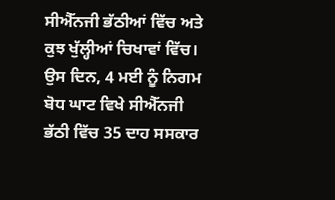ਸੀਐੱਨਜੀ ਭੱਠੀਆਂ ਵਿੱਚ ਅਤੇ ਕੁਝ ਖੁੱਲ੍ਹੀਆਂ ਚਿਖਾਵਾਂ ਵਿੱਚ।
ਉਸ ਦਿਨ, 4 ਮਈ ਨੂੰ ਨਿਗਮ ਬੋਧ ਘਾਟ ਵਿਖੇ ਸੀਐੱਨਜੀ ਭੱਠੀ ਵਿੱਚ 35 ਦਾਹ ਸਸਕਾਰ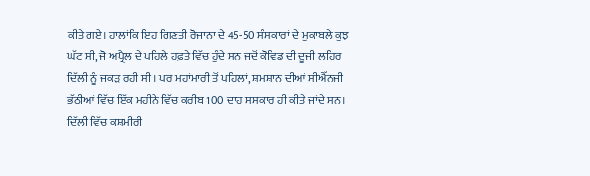ਕੀਤੇ ਗਏ। ਹਾਲਾਂਕਿ ਇਹ ਗਿਣਤੀ ਰੋਜਾਨਾ ਦੇ 45-50 ਸੰਸਕਾਰਾਂ ਦੇ ਮੁਕਾਬਲੇ ਕੁਝ ਘੱਟ ਸੀ, ਜੋ ਅਪ੍ਰੈਲ ਦੇ ਪਹਿਲੇ ਹਫ਼ਤੇ ਵਿੱਚ ਹੁੰਦੇ ਸਨ ਜਦੋਂ ਕੋਵਿਡ ਦੀ ਦੂਜੀ ਲਹਿਰ ਦਿੱਲੀ ਨੂੰ ਜਕੜ ਰਹੀ ਸੀ। ਪਰ ਮਹਾਂਮਾਰੀ ਤੋਂ ਪਹਿਲਾਂ, ਸ਼ਮਸ਼ਾਨ ਦੀਆਂ ਸੀਐੱਨਜੀ ਭੱਠੀਆਂ ਵਿੱਚ ਇੱਕ ਮਹੀਨੇ ਵਿੱਚ ਕਰੀਬ 100 ਦਾਹ ਸਸਕਾਰ ਹੀ ਕੀਤੇ ਜਾਂਦੇ ਸਨ।
ਦਿੱਲੀ ਵਿੱਚ ਕਸ਼ਮੀਰੀ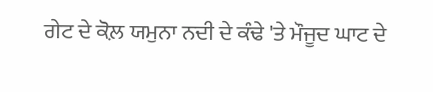ਗੇਟ ਦੇ ਕੋਲ਼ ਯਮੁਨਾ ਨਦੀ ਦੇ ਕੰਢੇ 'ਤੇ ਮੌਜੂਦ ਘਾਟ ਦੇ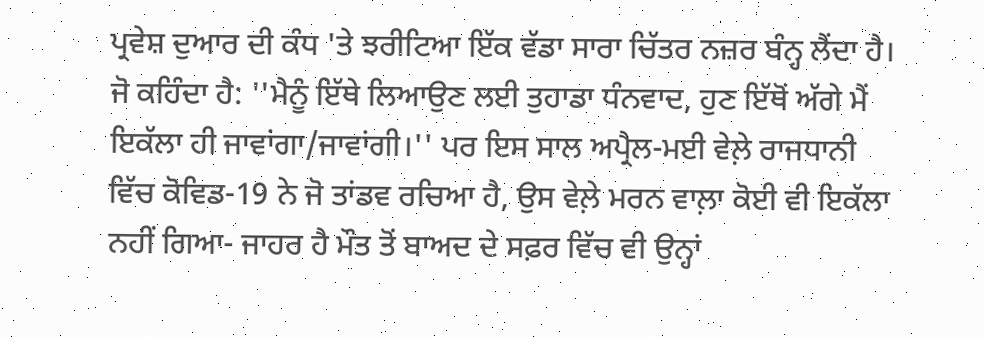ਪ੍ਰਵੇਸ਼ ਦੁਆਰ ਦੀ ਕੰਧ 'ਤੇ ਝਰੀਟਿਆ ਇੱਕ ਵੱਡਾ ਸਾਰਾ ਚਿੱਤਰ ਨਜ਼ਰ ਬੰਨ੍ਹ ਲੈਂਦਾ ਹੈ। ਜੋ ਕਹਿੰਦਾ ਹੈ: ''ਮੈਨੂੰ ਇੱਥੇ ਲਿਆਉਣ ਲਈ ਤੁਹਾਡਾ ਧੰਨਵਾਦ, ਹੁਣ ਇੱਥੋਂ ਅੱਗੇ ਮੈਂ ਇਕੱਲਾ ਹੀ ਜਾਵਾਂਗਾ/ਜਾਵਾਂਗੀ।'' ਪਰ ਇਸ ਸਾਲ ਅਪ੍ਰੈਲ-ਮਈ ਵੇਲ਼ੇ ਰਾਜਧਾਨੀ ਵਿੱਚ ਕੋਵਿਡ-19 ਨੇ ਜੋ ਤਾਂਡਵ ਰਚਿਆ ਹੈ, ਉਸ ਵੇਲ਼ੇ ਮਰਨ ਵਾਲ਼ਾ ਕੋਈ ਵੀ ਇਕੱਲਾ ਨਹੀਂ ਗਿਆ- ਜਾਹਰ ਹੈ ਮੌਤ ਤੋਂ ਬਾਅਦ ਦੇ ਸਫ਼ਰ ਵਿੱਚ ਵੀ ਉਨ੍ਹਾਂ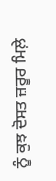ਨੂੰ ਕੁਝ ਦੋਸਤ ਜ਼ਰੂਰ ਮਿਲ਼ੇ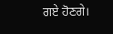ਗਏ ਹੋਣਗੇ।